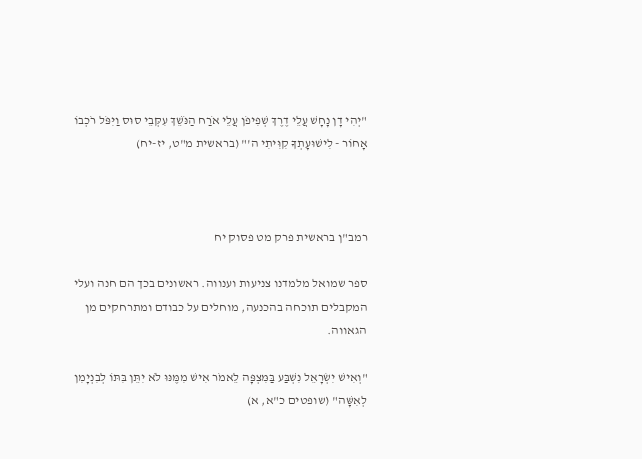"יְהִי דָן נָחָשׁ עֲלֵי דֶרֶךְ שְׁפִיפֹן עֲלֵי אֹרַח הַנֹּשֵׁךְ עִקְּבֵי סוּס וַיִּפֹּל רֹכְבוֹ אָחוֹר - לִישׁוּעָתְךָ קִוִּיתִי ה'" (בראשית מ"ט, יז-יח)



רמב"ן בראשית פרק מט פסוק יח

ספר שמואל מלמדנו צניעות וענווה. ראשונים בכך הם חנה ועלי המקבלים תוכחה בהכנעה, מוחלים על כבודם ומתרחקים מן הגאווה.

"וְאִישׁ יִשְׂרָאֵל נִשְׁבַּע בַּמִּצְפָּה לֵאמֹר אִישׁ מִמֶּנּוּ לֹא יִתֵּן בִּתּוֹ לְבִנְיָמִן לְאִשָּׁה" (שופטים כ"א, א)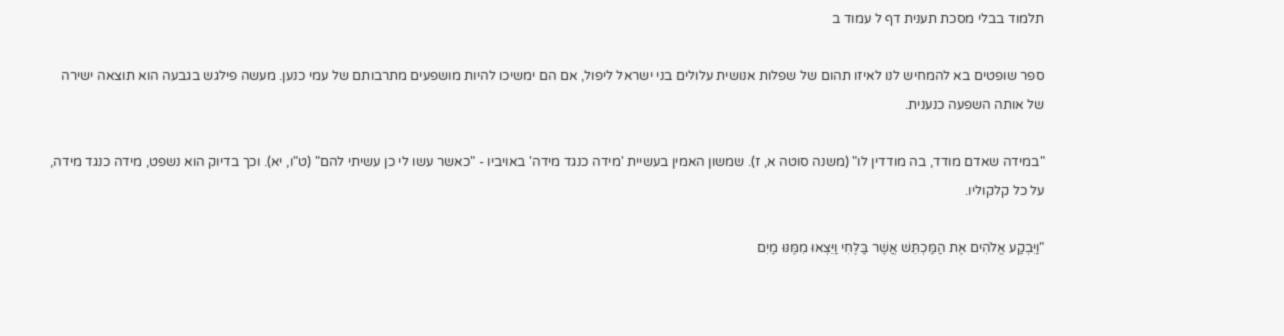תלמוד בבלי מסכת תענית דף ל עמוד ב

ספר שופטים בא להמחיש לנו לאיזו תהום של שפלות אנושית עלולים בני ישראל ליפול, אם הם ימשיכו להיות מושפעים מתרבותם של עמי כנען. מעשה פילגש בגבעה הוא תוצאה ישירה של אותה השפעה כנענית.

"במידה שאדם מודד, בה מודדין לו" (משנה סוטה א, ז). שמשון האמין בעשיית 'מידה כנגד מידה' באויביו - "כאשר עשו לי כן עשיתי להם" (ט"ו, יא). וכך בדיוק הוא נשפט, מידה כנגד מידה, על כל קלקוליו.

"וַיִּבְקַע אֱלֹהִים אֶת הַמַּכְתֵּשׁ אֲשֶׁר בַּלֶּחִי וַיֵּצְאוּ מִמֶּנּוּ מַיִם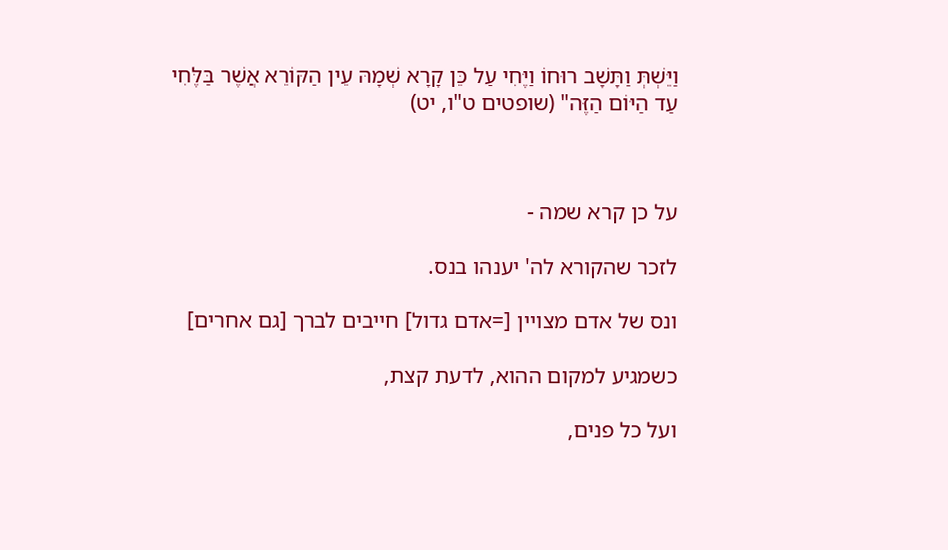וַיֵּשְׁתְּ וַתָּשָׁב רוּחוֹ וַיֶּחִי עַל כֵּן קָרָא שְׁמָהּ עֵין הַקּוֹרֵא אֲשֶׁר בַּלֶּחִי עַד הַיּוֹם הַזֶּה" (שופטים ט"ו, יט)



על כן קרא שמה -

לזכר שהקורא לה' יענהו בנס.

ונס של אדם מצויין [=אדם גדול] חייבים לברך [גם אחרים]

כשמגיע למקום ההוא, לדעת קצת,

ועל כל פנים,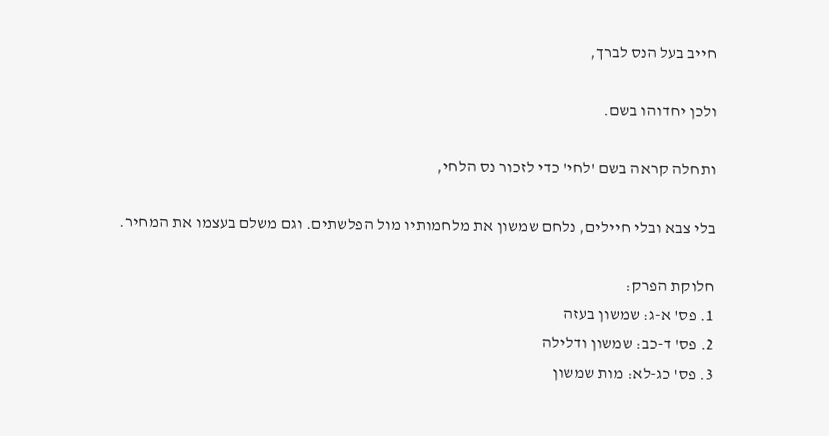חייב בעל הנס לברך,

ולכן יחדוהו בשם.

ותחלה קראה בשם 'לחי' כדי לזכור נס הלחי,

בלי צבא ובלי חיילים, נלחם שמשון את מלחמותיו מול הפלשתים. וגם משלם בעצמו את המחיר.

חלוקת הפרק:
1. פס' א-ג: שמשון בעזה
2. פס' ד-כב: שמשון ודלילה
3. פס' כג-לא: מות שמשון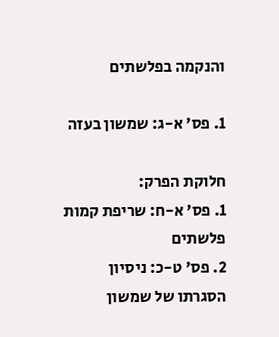והנקמה בפלשתים

1. פס' א-ג: שמשון בעזה

חלוקת הפרק:
1. פס' א-ח: שריפת קמות פלשתים
2. פס' ט-כ: ניסיון הסגרתו של שמשון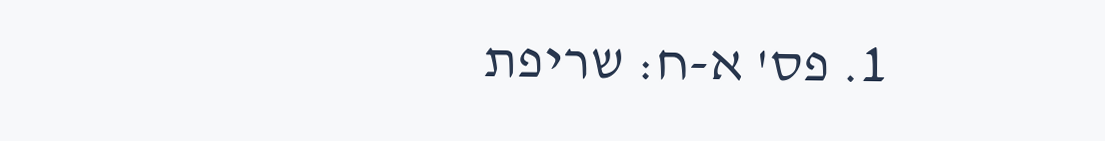1. פס' א-ח: שריפת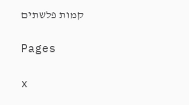קמות פלשתים

Pages

x